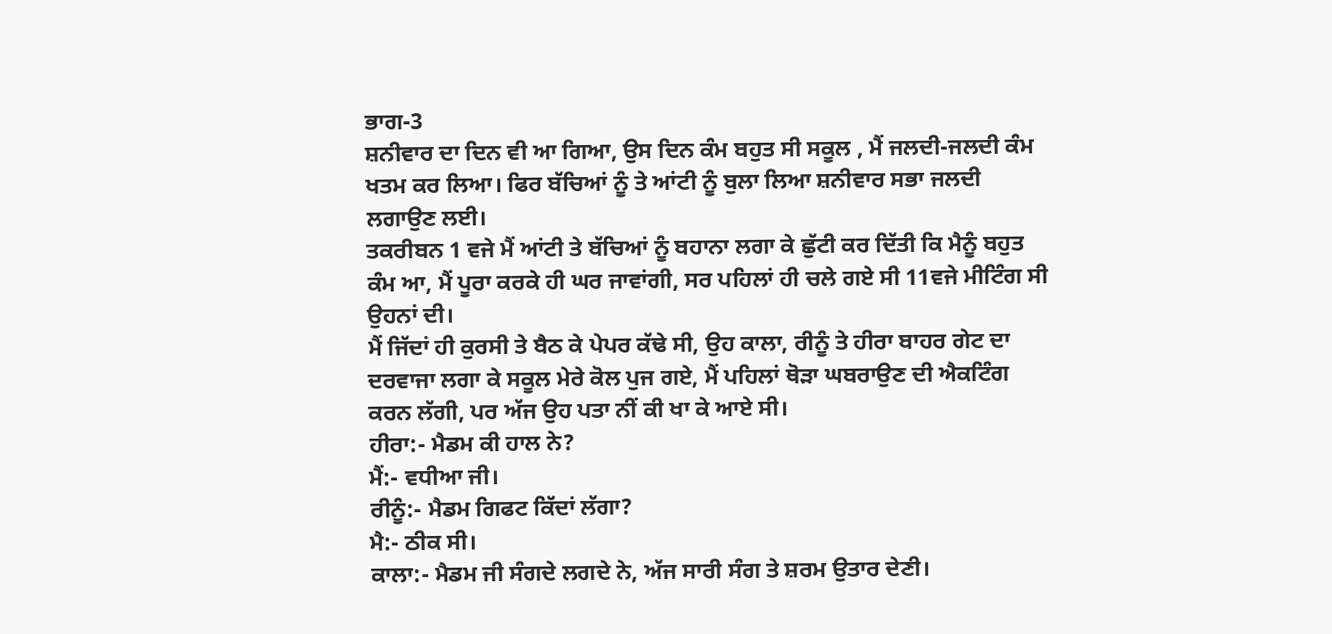ਭਾਗ-3
ਸ਼ਨੀਵਾਰ ਦਾ ਦਿਨ ਵੀ ਆ ਗਿਆ, ਉਸ ਦਿਨ ਕੰਮ ਬਹੁਤ ਸੀ ਸਕੂਲ , ਮੈਂ ਜਲਦੀ-ਜਲਦੀ ਕੰਮ ਖਤਮ ਕਰ ਲਿਆ। ਫਿਰ ਬੱਚਿਆਂ ਨੂੰ ਤੇ ਆਂਟੀ ਨੂੰ ਬੁਲਾ ਲਿਆ ਸ਼ਨੀਵਾਰ ਸਭਾ ਜਲਦੀ ਲਗਾਉਣ ਲਈ।
ਤਕਰੀਬਨ 1 ਵਜੇ ਮੈਂ ਆਂਟੀ ਤੇ ਬੱਚਿਆਂ ਨੂੰ ਬਹਾਨਾ ਲਗਾ ਕੇ ਛੁੱਟੀ ਕਰ ਦਿੱਤੀ ਕਿ ਮੈਨੂੰ ਬਹੁਤ ਕੰਮ ਆ, ਮੈਂ ਪੂਰਾ ਕਰਕੇ ਹੀ ਘਰ ਜਾਵਾਂਗੀ, ਸਰ ਪਹਿਲਾਂ ਹੀ ਚਲੇ ਗਏ ਸੀ 11ਵਜੇ ਮੀਟਿੰਗ ਸੀ ਉਹਨਾਂ ਦੀ।
ਮੈਂ ਜਿੱਦਾਂ ਹੀ ਕੁਰਸੀ ਤੇ ਬੈਠ ਕੇ ਪੇਪਰ ਕੱਢੇ ਸੀ, ਉਹ ਕਾਲਾ, ਰੀਨੂੰ ਤੇ ਹੀਰਾ ਬਾਹਰ ਗੇਟ ਦਾ ਦਰਵਾਜਾ ਲਗਾ ਕੇ ਸਕੂਲ ਮੇਰੇ ਕੋਲ ਪੁਜ ਗਏ, ਮੈਂ ਪਹਿਲਾਂ ਥੋੜਾ ਘਬਰਾਉਣ ਦੀ ਐਕਟਿੰਗ ਕਰਨ ਲੱਗੀ, ਪਰ ਅੱਜ ਉਹ ਪਤਾ ਨੀਂ ਕੀ ਖਾ ਕੇ ਆਏ ਸੀ।
ਹੀਰਾ:- ਮੈਡਮ ਕੀ ਹਾਲ ਨੇ?
ਮੈਂ:- ਵਧੀਆ ਜੀ।
ਰੀਨੂੰ:- ਮੈਡਮ ਗਿਫਟ ਕਿੱਦਾਂ ਲੱਗਾ?
ਮੈ:- ਠੀਕ ਸੀ।
ਕਾਲਾ:- ਮੈਡਮ ਜੀ ਸੰਗਦੇ ਲਗਦੇ ਨੇ, ਅੱਜ ਸਾਰੀ ਸੰਗ ਤੇ ਸ਼ਰਮ ਉਤਾਰ ਦੇਣੀ।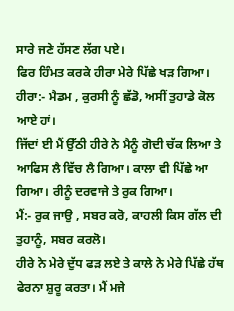ਸਾਰੇ ਜਣੇ ਹੱਸਣ ਲੱਗ ਪਏ।
ਫਿਰ ਹਿੰਮਤ ਕਰਕੇ ਹੀਰਾ ਮੇਰੇ ਪਿੱਛੇ ਖੜ ਗਿਆ।
ਹੀਰਾ:- ਮੈਡਮ , ਕੁਰਸੀ ਨੂੰ ਛੱਡੋ, ਅਸੀਂ ਤੁਹਾਡੇ ਕੋਲ ਆਏ ਹਾਂ।
ਜਿੱਦਾਂ ਈ ਮੈਂ ਉੱਠੀ ਹੀਰੇ ਨੇ ਮੈਨੂੰ ਗੋਦੀ ਚੱਕ ਲਿਆ ਤੇ ਆਫਿਸ ਲੈ ਵਿੱਚ ਲੈ ਗਿਆ। ਕਾਲਾ ਵੀ ਪਿੱਛੇ ਆ ਗਿਆ। ਰੀਨੂੰ ਦਰਵਾਜੇ ਤੇ ਰੁਕ ਗਿਆ।
ਮੈਂ:- ਰੁਕ ਜਾਉ , ਸਬਰ ਕਰੋ, ਕਾਹਲੀ ਕਿਸ ਗੱਲ ਦੀ ਤੁਹਾਨੂੰ, ਸਬਰ ਕਰਲੋ।
ਹੀਰੇ ਨੇ ਮੇਰੇ ਦੁੱਧ ਫੜ ਲਏ ਤੇ ਕਾਲੇ ਨੇ ਮੇਰੇ ਪਿੱਛੇ ਹੱਥ ਫੇਰਨਾ ਸ਼ੁਰੂ ਕਰਤਾ। ਮੈਂ ਮਜੇ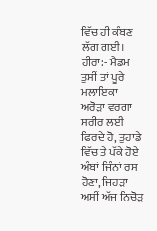ਵਿੱਚ ਹੀ ਕੰਬਣ ਲੱਗ ਗਈ।
ਹੀਰਾ:- ਮੈਡਮ ਤੁਸੀਂ ਤਾਂ ਪੂਰੇ ਮਲਾਇਕਾ ਅਰੋੜਾ ਵਰਗਾ ਸਰੀਰ ਲਈ ਫਿਰਦੇ ਹੋ, ਤੁਹਾਡੇ ਵਿੱਚ ਤੇ ਪੱਕੇ ਹੋਏ ਅੰਬਾਂ ਜਿੰਨਾਂ ਰਸ ਹੋਣਾ, ਜਿਹੜਾ ਅਸੀਂ ਅੱਜ ਨਿਚੋੜ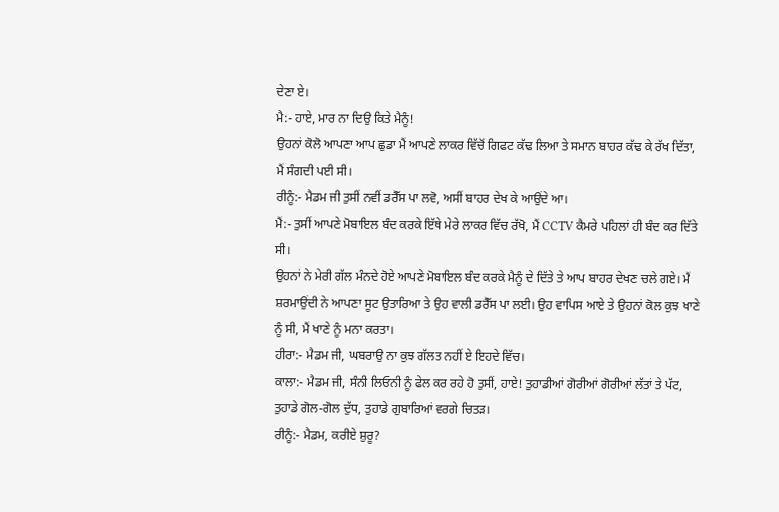ਦੇਣਾ ਏ।
ਮੈ:- ਹਾਏ, ਮਾਰ ਨਾ ਦਿਉ ਕਿਤੇ ਮੈਨੂੰ!
ਉਹਨਾਂ ਕੋਲੋ ਆਪਣਾ ਆਪ ਛੁਡਾ ਮੈਂ ਆਪਣੇ ਲਾਕਰ ਵਿੱਚੋਂ ਗਿਫਟ ਕੱਢ ਲਿਆ ਤੇ ਸਮਾਨ ਬਾਹਰ ਕੱਢ ਕੇ ਰੱਖ ਦਿੱਤਾ, ਮੈਂ ਸੰਗਦੀ ਪਈ ਸੀ।
ਰੀਨੂੰ:- ਮੈਡਮ ਜੀ ਤੁਸੀਂ ਨਵੀਂ ਡਰੈੱਸ ਪਾ ਲਵੋ, ਅਸੀਂ ਬਾਹਰ ਦੇਖ ਕੇ ਆਉਂਦੇ ਆ।
ਮੈਂ:- ਤੁਸੀਂ ਆਪਣੇ ਮੋਬਾਇਲ ਬੰਦ ਕਰਕੇ ਇੱਥੇ ਮੇਰੇ ਲਾਕਰ ਵਿੱਚ ਰੱਖੋ, ਮੈਂ CCTV ਕੈਮਰੇ ਪਹਿਲਾਂ ਹੀ ਬੰਦ ਕਰ ਦਿੱਤੇ ਸੀ।
ਉਹਨਾਂ ਨੇ ਮੇਰੀ ਗੱਲ ਮੰਨਦੇ ਹੋਏ ਆਪਣੇ ਮੋਬਾਇਲ ਬੰਦ ਕਰਕੇ ਮੈਨੂੰ ਦੇ ਦਿੱਤੇ ਤੇ ਆਪ ਬਾਹਰ ਦੇਖਣ ਚਲੇ ਗਏ। ਮੈਂ ਸ਼ਰਮਾਉਂਦੀ ਨੇ ਆਪਣਾ ਸੂਟ ਉਤਾਰਿਆ ਤੇ ਉਹ ਵਾਲੀ ਡਰੈੱਸ ਪਾ ਲਈ। ਉਹ ਵਾਪਿਸ ਆਏ ਤੇ ਉਹਨਾਂ ਕੋਲ ਕੁਝ ਖਾਣੇ ਨੂੰ ਸੀ, ਮੈਂ ਖਾਣੇ ਨੂੰ ਮਨਾ ਕਰਤਾ।
ਹੀਰਾ:- ਮੈਡਮ ਜੀ, ਘਬਰਾਉ ਨਾ ਕੁਝ ਗੱਲਤ ਨਹੀਂ ਏ ਇਹਦੇ ਵਿੱਚ।
ਕਾਲਾ:- ਮੈਡਮ ਜੀ, ਸੰਨੀ ਲਿਓਨੀ ਨੂੰ ਫੇਲ ਕਰ ਰਹੇ ਹੋ ਤੁਸੀਂ, ਹਾਏ! ਤੁਹਾਡੀਆਂ ਗੋਰੀਆਂ ਗੋਰੀਆਂ ਲੱਤਾਂ ਤੇ ਪੱਟ, ਤੁਹਾਡੇ ਗੋਲ-ਗੋਲ ਦੁੱਧ, ਤੁਹਾਡੇ ਗੁਬਾਰਿਆਂ ਵਰਗੇ ਚਿਤੜ।
ਰੀਨੂੰ:- ਮੈਡਮ, ਕਰੀਏ ਸ਼ੁਰੂ?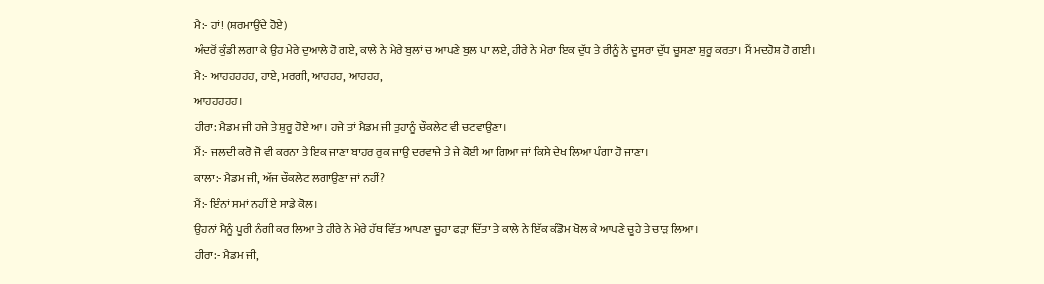ਮੈ:- ਹਾਂ! (ਸ਼ਰਮਾਉਂਦੇ ਹੋਏ)
ਅੰਦਰੋਂ ਕੁੰਡੀ ਲਗਾ ਕੇ ਉਹ ਮੇਰੇ ਦੁਆਲੇ ਹੋ ਗਏ, ਕਾਲੇ ਨੇ ਮੇਰੇ ਬੁਲਾਂ ਚ ਆਪਣੇ ਬੁਲ ਪਾ ਲਏ, ਹੀਰੇ ਨੇ ਮੇਰਾ ਇਕ ਦੁੱਧ ਤੇ ਰੀਨੂੰ ਨੇ ਦੂਸਰਾ ਦੁੱਧ ਚੂਸਣਾ ਸ਼ੁਰੂ ਕਰਤਾ। ਮੈਂ ਮਦਹੋਸ਼ ਹੋ ਗਈ।
ਮੈ:- ਆਹਹਹਹਹ, ਹਾਏ, ਮਰਗੀ, ਆਹਹਹ, ਆਹਹਹ,
ਆਹਹਹਹਹ।
ਹੀਰਾ: ਮੈਡਮ ਜੀ ਹਜੇ ਤੇ ਸ਼ੁਰੂ ਹੋਏ ਆ। ਹਜੇ ਤਾਂ ਮੈਡਮ ਜੀ ਤੁਹਾਨੂੰ ਚੌਕਲੇਟ ਵੀ ਚਟਵਾਉਣਾ।
ਮੈਂ:- ਜਲਦੀ ਕਰੋ ਜੋ ਵੀ ਕਰਨਾ ਤੇ ਇਕ ਜਾਣਾ ਬਾਹਰ ਰੁਕ ਜਾਉ ਦਰਵਾਜੇ ਤੇ ਜੇ ਕੋਈ ਆ ਗਿਆ ਜਾਂ ਕਿਸੇ ਦੇਖ ਲਿਆ ਪੰਗਾ ਹੋ ਜਾਣਾ।
ਕਾਲਾ:- ਮੈਡਮ ਜੀ, ਅੱਜ ਚੌਕਲੇਟ ਲਗਾਉਣਾ ਜਾਂ ਨਹੀਂ?
ਮੈਂ:- ਇੰਨਾਂ ਸਮਾਂ ਨਹੀਂ ਏ ਸਾਡੇ ਕੋਲ।
ਉਹਨਾਂ ਮੈਨੂੰ ਪੂਰੀ ਨੰਗੀ ਕਰ ਲਿਆ ਤੇ ਹੀਰੇ ਨੇ ਮੇਰੇ ਹੱਥ ਵਿੱਤ ਆਪਣਾ ਚੂਹਾ ਫੜਾ ਦਿੱਤਾ ਤੇ ਕਾਲੇ ਨੇ ਇੱਕ ਕੰਡੋਮ ਖੋਲ ਕੇ ਆਪਣੇ ਚੂਹੇ ਤੇ ਚਾੜ ਲਿਆ।
ਹੀਰਾ:- ਮੈਡਮ ਜੀ,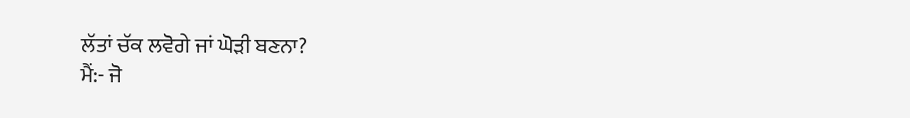ਲੱਤਾਂ ਚੱਕ ਲਵੋਗੇ ਜਾਂ ਘੋੜੀ ਬਣਨਾ?
ਮੈਂ:- ਜੋ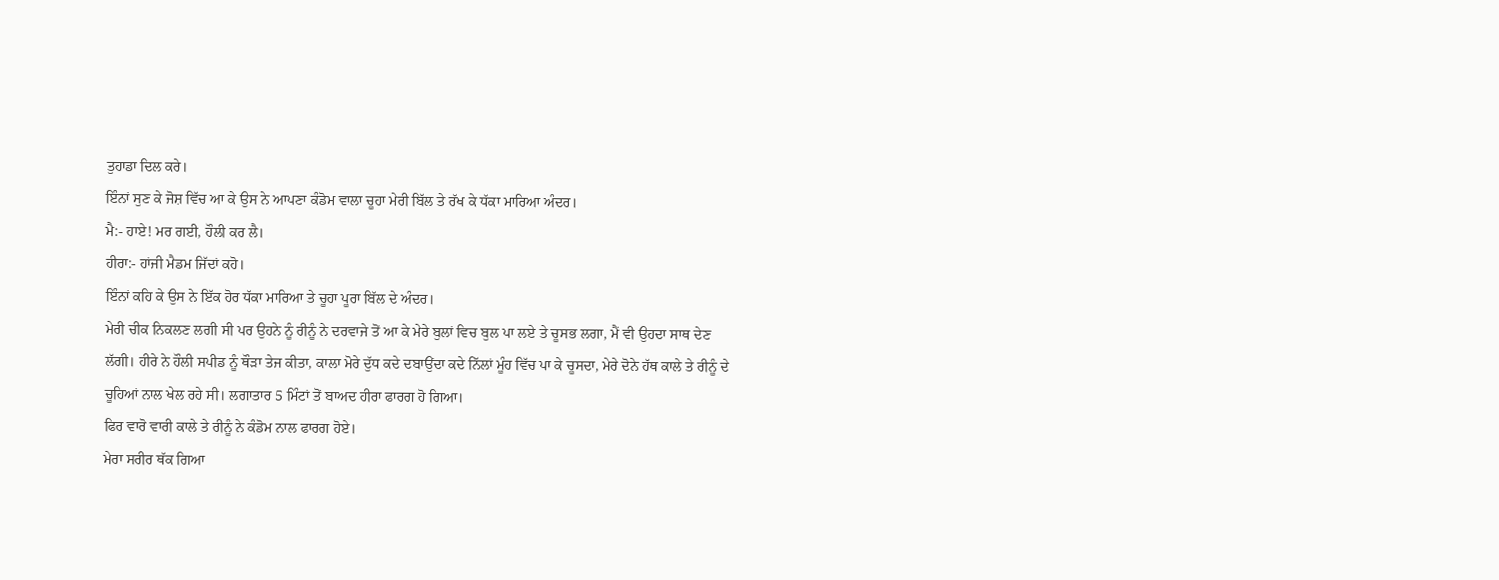ਤੁਹਾਡਾ ਦਿਲ ਕਰੇ।
ਇੰਨਾਂ ਸੁਣ ਕੇ ਜੋਸ਼ ਵਿੱਚ ਆ ਕੇ ਉਸ ਨੇ ਆਪਣਾ ਕੰਡੋਮ ਵਾਲਾ ਚੂਹਾ ਮੇਰੀ ਬਿੱਲ ਤੇ ਰੱਖ ਕੇ ਧੱਕਾ ਮਾਰਿਆ ਅੰਦਰ।
ਮੈ:- ਹਾਏ! ਮਰ ਗਈ, ਹੌਲੀ ਕਰ ਲੈ।
ਹੀਰਾ:- ਹਾਂਜੀ ਮੈਡਮ ਜਿੱਦਾਂ ਕਹੋ।
ਇੰਨਾਂ ਕਹਿ ਕੇ ਉਸ ਨੇ ਇੱਕ ਹੋਰ ਧੱਕਾ ਮਾਰਿਆ ਤੇ ਚੂਹਾ ਪੂਰਾ ਬਿੱਲ ਦੇ ਅੰਦਰ।
ਮੇਰੀ ਚੀਕ ਨਿਕਲਣ ਲਗੀ ਸੀ ਪਰ ਉਹਨੇ ਨੂੰ ਰੀਨੂੰ ਨੇ ਦਰਵਾਜੇ ਤੋਂ ਆ ਕੇ ਮੇਰੇ ਬੁਲਾਂ ਵਿਚ ਬੁਲ ਪਾ ਲਏ ਤੇ ਚੂਸਭ ਲਗਾ, ਮੈਂ ਵੀ ਉਹਦਾ ਸਾਥ ਦੇਣ ਲੱਗੀ। ਹੀਰੇ ਨੇ ਹੌਲੀ ਸਪੀਡ ਨੂੰ ਥੌੜਾ ਤੇਜ ਕੀਤਾ, ਕਾਲਾ ਮੋਰੇ ਦੁੱਧ ਕਦੇ ਦਬਾਉਂਦਾ ਕਦੇ ਨਿੱਲਾਂ ਮੂੰਹ ਵਿੱਚ ਪਾ ਕੇ ਚੂਸਦਾ, ਮੇਰੇ ਦੋਨੇ ਹੱਥ ਕਾਲੇ ਤੇ ਰੀਨੂੰ ਦੇ ਚੂਹਿਆਂ ਨਾਲ ਖੇਲ ਰਹੇ ਸੀ। ਲਗਾਤਾਰ 5 ਮਿੰਟਾਂ ਤੋਂ ਬਾਅਦ ਹੀਰਾ ਫਾਰਗ ਹੋ ਗਿਆ।
ਫਿਰ ਵਾਰੋ ਵਾਰੀ ਕਾਲੇ ਤੇ ਰੀਨੂੰ ਨੇ ਕੰਡੋਮ ਨਾਲ ਫਾਰਗ ਹੋਏ।
ਮੇਰਾ ਸਰੀਰ ਥੱਕ ਗਿਆ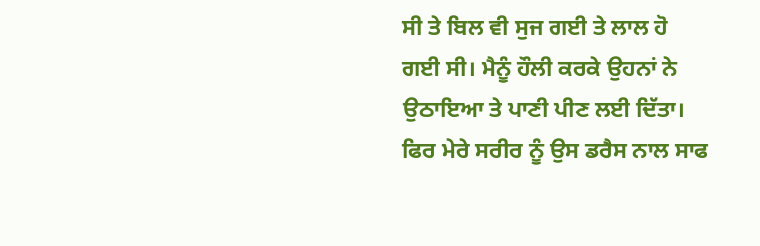ਸੀ ਤੇ ਬਿਲ ਵੀ ਸੁਜ ਗਈ ਤੇ ਲਾਲ ਹੋ ਗਈ ਸੀ। ਮੈਨੂੰ ਹੌਲੀ ਕਰਕੇ ਉਹਨਾਂ ਨੇ ਉਠਾਇਆ ਤੇ ਪਾਣੀ ਪੀਣ ਲਈ ਦਿੱਤਾ। ਫਿਰ ਮੇਰੇ ਸਰੀਰ ਨੂੰ ਉਸ ਡਰੈਸ ਨਾਲ ਸਾਫ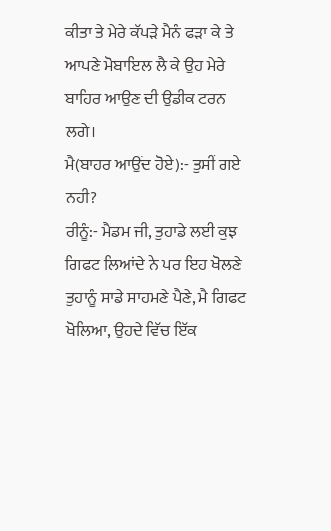ਕੀਤਾ ਤੇ ਮੇਰੇ ਕੱਪੜੇ ਮੈਨੰ ਫੜਾ ਕੇ ਤੇ ਆਪਣੇ ਮੋਬਾਇਲ ਲੈ ਕੇ ਉਹ ਮੇਰੇ ਬਾਹਿਰ ਆਉਣ ਦੀ ਉਡੀਕ ਟਰਨ ਲਗੇ।
ਮੈ(ਬਾਹਰ ਆਉਂਦ ਹੋਏ):- ਤੁਸੀਂ ਗਏ ਨਹੀ?
ਰੀਨੂੰ:- ਮੈਡਮ ਜੀ, ਤੁਹਾਡੇ ਲਈ ਕੁਝ ਗਿਫਟ ਲਿਆਂਦੇ ਨੇ ਪਰ ਇਹ ਖੋਲਣੇ ਤੁਹਾਨੂੰ ਸਾਡੇ ਸਾਹਮਣੇ ਪੈਣੇ, ਮੈ ਗਿਫਟ ਖੋਲਿਆ, ਉਹਦੇ ਵਿੱਚ ਇੱਕ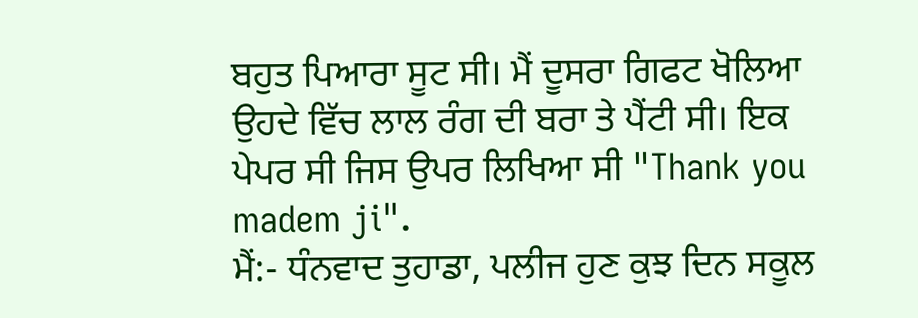ਬਹੁਤ ਪਿਆਰਾ ਸੂਟ ਸੀ। ਮੈਂ ਦੂਸਰਾ ਗਿਫਟ ਖੋਲਿਆ ਉਹਦੇ ਵਿੱਚ ਲਾਲ ਰੰਗ ਦੀ ਬਰਾ ਤੇ ਪੈਂਟੀ ਸੀ। ਇਕ ਪੇਪਰ ਸੀ ਜਿਸ ਉਪਰ ਲਿਖਿਆ ਸੀ "Thank you madem ji".
ਮੈਂ:- ਧੰਨਵਾਦ ਤੁਹਾਡਾ, ਪਲੀਜ ਹੁਣ ਕੁਝ ਦਿਨ ਸਕੂਲ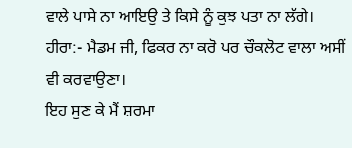ਵਾਲੇ ਪਾਸੇ ਨਾ ਆਇਉ ਤੇ ਕਿਸੇ ਨੂੰ ਕੁਝ ਪਤਾ ਨਾ ਲੱਗੇ।
ਹੀਰਾ:- ਮੈਡਮ ਜੀ, ਫਿਕਰ ਨਾ ਕਰੋ ਪਰ ਚੌਕਲੋਟ ਵਾਲਾ ਅਸੀਂ ਵੀ ਕਰਵਾਉਣਾ।
ਇਹ ਸੁਣ ਕੇ ਮੈਂ ਸ਼ਰਮਾ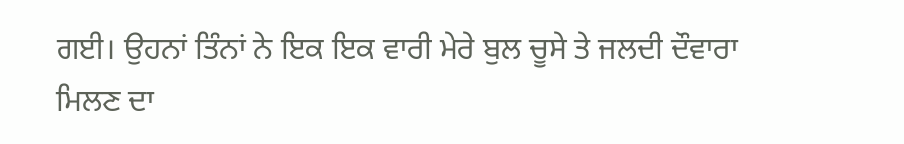ਗਈ। ਉਹਨਾਂ ਤਿੰਨਾਂ ਨੇ ਇਕ ਇਕ ਵਾਰੀ ਮੇਰੇ ਬੁਲ ਚੂਸੇ ਤੇ ਜਲਦੀ ਦੌਵਾਰਾ ਮਿਲਣ ਦਾ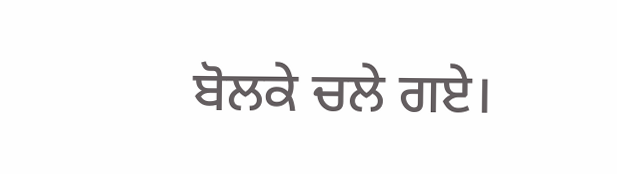ਬੋਲਕੇ ਚਲੇ ਗਏ।